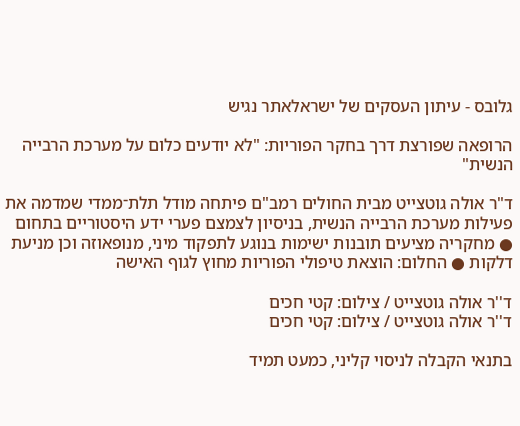גלובס - עיתון העסקים של ישראלאתר נגיש

הרופאה שפורצת דרך בחקר הפוריות: "לא יודעים כלום על מערכת הרבייה הנשית"

ד"ר אולה גוטצייט מבית החולים רמב"ם פיתחה מודל תלת־ממדי שמדמה את פעילות מערכת הרבייה הנשית, בניסיון לצמצם פערי ידע היסטוריים בתחום ● מחקריה מציעים תובנות ישימות בנוגע לתפקוד מיני, מנופאוזה וכן מניעת דלקות ● החלום: הוצאת טיפולי הפוריות מחוץ לגוף האישה

ד''ר אולה גוטצייט / צילום: קטי חכים
ד''ר אולה גוטצייט / צילום: קטי חכים

בתנאי הקבלה לניסוי קליני, כמעט תמיד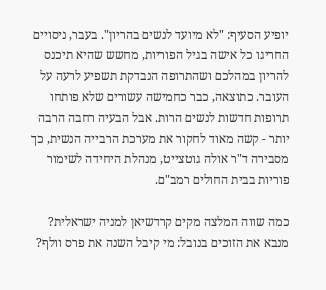יופיע הסעיף: "לא מיועד לנשים בהריון". בעבר, ניסויים החריגו כל אישה בגיל הפוריות, מחשש שהיא תיכנס להריון במהלכם ושהתרופה הנבדקת תשפיע לרעה על העובר. כתוצאה, כבר כחמישה עשורים שלא פותחו תרופות חדשות לנשים הרות. אבל הבעיה רחבה הרבה יותר - קשה מאוד לחקור את מערכת הרבייה הנשית, כך מסבירה ד"ר אולה גוטצייט, מנהלת היחידה לשימור פוריות בבית החולים רמב"ם.

כמה שווה המלצה מקים קרדשיאן למניה ישראלית?
מנבא את הזוכים בנובל: מי קיבל השנה את פרס וולף?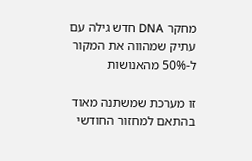מחקר DNA חדש גילה עם עתיק שמהווה את המקור ל-50% מהאנושות

זו מערכת שמשתנה מאוד בהתאם למחזור החודשי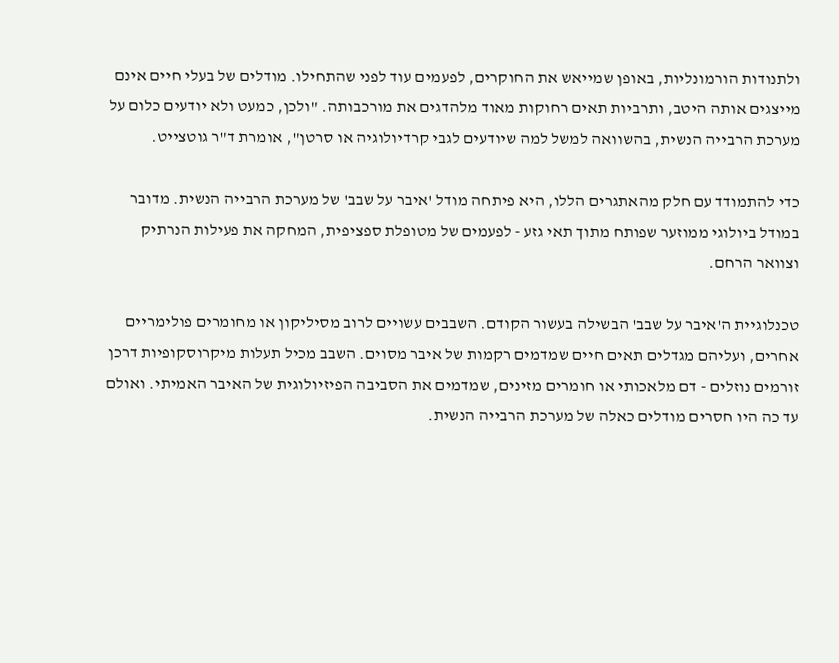ולתנודות הורמונליות, באופן שמייאש את החוקרים, לפעמים עוד לפני שהתחילו. מודלים של בעלי חיים אינם מייצגים אותה היטב, ותרביות תאים רחוקות מאוד מלהדגים את מורכבותה. "ולכן, כמעט ולא יודעים כלום על מערכת הרבייה הנשית, בהשוואה למשל למה שיודעים לגבי קרדיולוגיה או סרטן", אומרת ד"ר גוטצייט.

כדי להתמודד עם חלק מהאתגרים הללו, היא פיתחה מודל 'איבר על שבב' של מערכת הרבייה הנשית. מדובר במודל ביולוגי ממוזער שפותח מתוך תאי גזע - לפעמים של מטופלת ספציפית, המחקה את פעילות הנרתיק וצוואר הרחם.

טכנלוגיית ה'איבר על שבב' הבשילה בעשור הקודם. השבבים עשויים לרוב מסיליקון או מחומרים פולימריים אחרים, ועליהם מגדלים תאים חיים שמדמים רקמות של איבר מסוים. השבב מכיל תעלות מיקרוסקופיות דרכן זורמים נוזלים - דם מלאכותי או חומרים מזינים, שמדמים את הסביבה הפיזיולוגית של האיבר האמיתי. ואולם עד כה היו חסרים מודלים כאלה של מערכת הרבייה הנשית.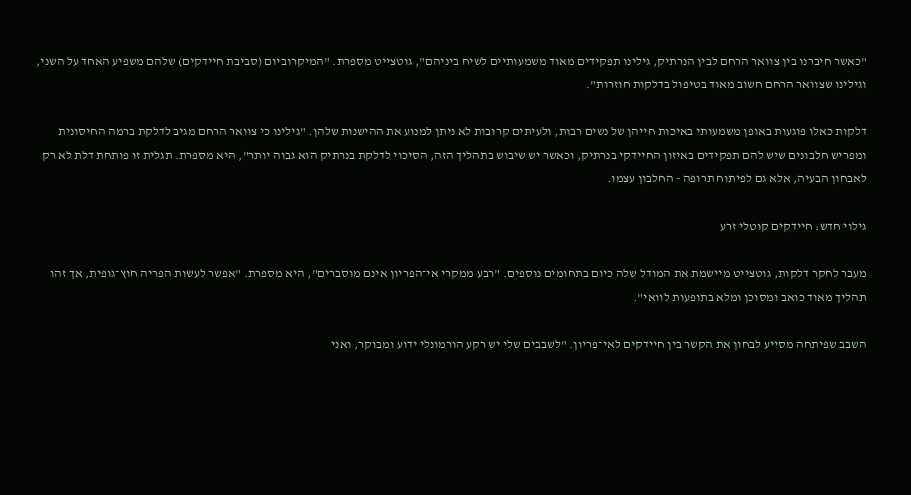"כאשר חיברנו בין צוואר הרחם לבין הנרתיק, גילינו תפקידים מאוד משמעותיים לשיח ביניהם", גוטצייט מספרת. "המיקרוביום (סביבת חיידקים) שלהם משפיע האחד על השני, וגילינו שצוואר הרחם חשוב מאוד בטיפול בדלקות חוזרות".

דלקות כאלו פוגעות באופן משמעותי באיכות חייהן של נשים רבות, ולעיתים קרובות לא ניתן למנוע את ההישנות שלהן. "גילינו כי צוואר הרחם מגיב לדלקת ברמה החיסונית ומפריש חלבונים שיש להם תפקידים באיזון החיידקי בנרתיק, וכאשר יש שיבוש בתהליך הזה, הסיכוי לדלקת בנרתיק הוא גבוה יותר", היא מספרת. תגלית זו פותחת דלת לא רק לאבחון הבעיה, אלא גם לפיתוח תרופה - החלבון עצמו.

גילוי חדש: חיידקים קוטלי זרע

מעבר לחקר דלקות, גוטצייט מיישמת את המודל שלה כיום בתחומים נוספים. "רבע ממקרי אי־הפריון אינם מוסברים", היא מספרת. "אפשר לעשות הפריה חוץ־גופית, אך זהו תהליך מאוד כואב ומסוכן ומלא בתופעות לוואי".

השבב שפיתחה מסייע לבחון את הקשר בין חיידקים לאי־פריון. "לשבבים שלי יש רקע הורמונלי ידוע ומבוקר, ואני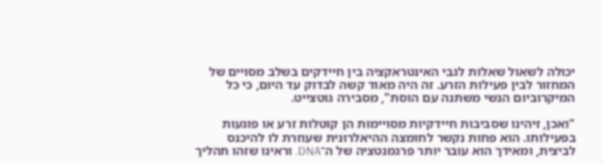יכולה לשאול שאלות לגבי האינטראקציה בין חיידקים בשלב מסויים של המחזור לבין פעילות הזרע. זה היה מאוד קשה לבדוק עד היום, כי כל המיקרוביום הנשי משתנה עם הוסת", מסבירה גוטצייט.

"ואכן, זיהינו שסביבות חיידקיות מסויימות הן קוטלות זרע או פוגעות בפעילותו. הוא פחות נקשר לחומצה ההיאלרונית שעוזרת לו להיכנס לביצית, ומאידך הוא עובר יותר פרגמנטציה של ה־DNA. וראינו שזהו תהליך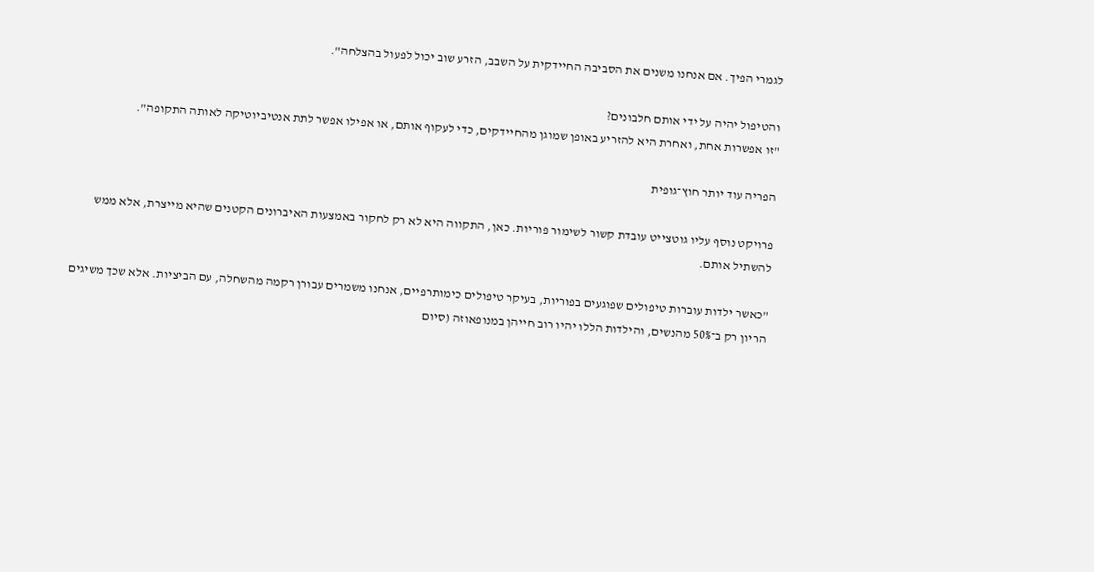לגמרי הפיך. אם אנחנו משנים את הסביבה החיידקית על השבב, הזרע שוב יכול לפעול בהצלחה".

והטיפול יהיה על ידי אותם חלבונים?
"זו אפשרות אחת, ואחרת היא להזריע באופן שמוגן מהחיידקים, כדי לעקוף אותם, או אפילו אפשר לתת אנטיביוטיקה לאותה התקופה".

הפריה עוד יותר חוץ־גופית

פרויקט נוסף עליו גוטצייט עובדת קשור לשימור פוריות. כאן, התקווה היא לא רק לחקור באמצעות האיברונים הקטנים שהיא מייצרת, אלא ממש להשתיל אותם.

"כאשר ילדות עוברות טיפולים שפוגעים בפוריות, בעיקר טיפולים כימותרפיים, אנחנו משמרים עבורן רקמה מהשחלה, עם הביציות. אלא שכך משיגים הריון רק ב־50% מהנשים, והילדות הללו יהיו רוב חייהן במנופאוזה (סיום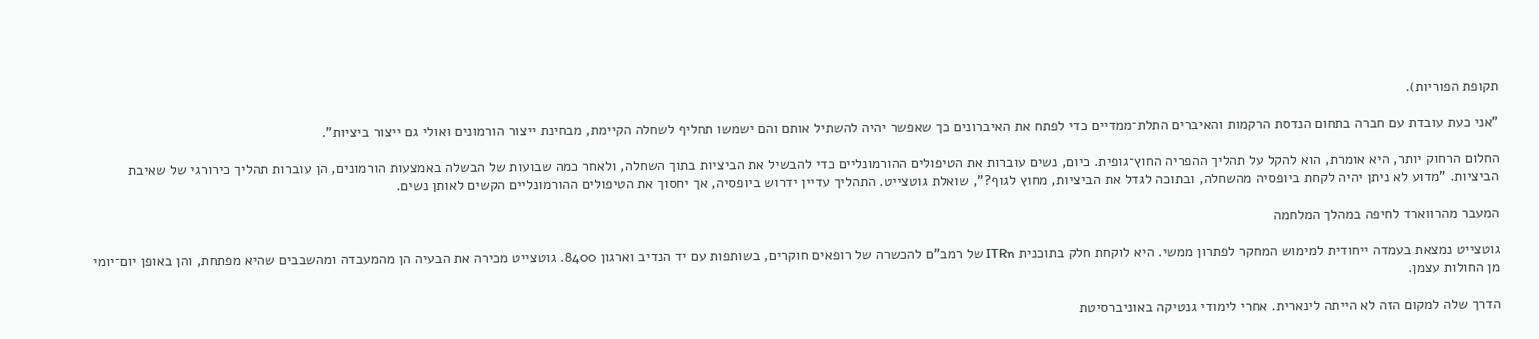תקופת הפוריות).

"אני כעת עובדת עם חברה בתחום הנדסת הרקמות והאיברים התלת־ממדיים כדי לפתח את האיברונים כך שאפשר יהיה להשתיל אותם והם ישמשו תחליף לשחלה הקיימת, מבחינת ייצור הורמונים ואולי גם ייצור ביציות".

החלום הרחוק יותר, היא אומרת, הוא להקל על תהליך ההפריה החוץ־גופית. כיום, נשים עוברות את הטיפולים ההורמונליים כדי להבשיל את הביציות בתוך השחלה, ולאחר כמה שבועות של הבשלה באמצעות הורמונים, הן עוברות תהליך כירורגי של שאיבת הביציות. "מדוע לא ניתן יהיה לקחת ביופסיה מהשחלה, ובתוכה לגדל את הביציות, מחוץ לגוף?", שואלת גוטצייט. התהליך עדיין ידרוש ביופסיה, אך יחסוך את הטיפולים ההורמונליים הקשים לאותן נשים.

המעבר מהרווארד לחיפה במהלך המלחמה

גוטצייט נמצאת בעמדה ייחודית למימוש המחקר לפתרון ממשי. היא לוקחת חלק בתוכנית ITRn של רמב"ם להכשרה של רופאים חוקרים, בשותפות עם יד הנדיב וארגון 8400. גוטצייט מכירה את הבעיה הן מהמעבדה ומהשבבים שהיא מפתחת, והן באופן יום־יומי מן החולות עצמן.

הדרך שלה למקום הזה לא הייתה לינארית. אחרי לימודי גנטיקה באוניברסיטת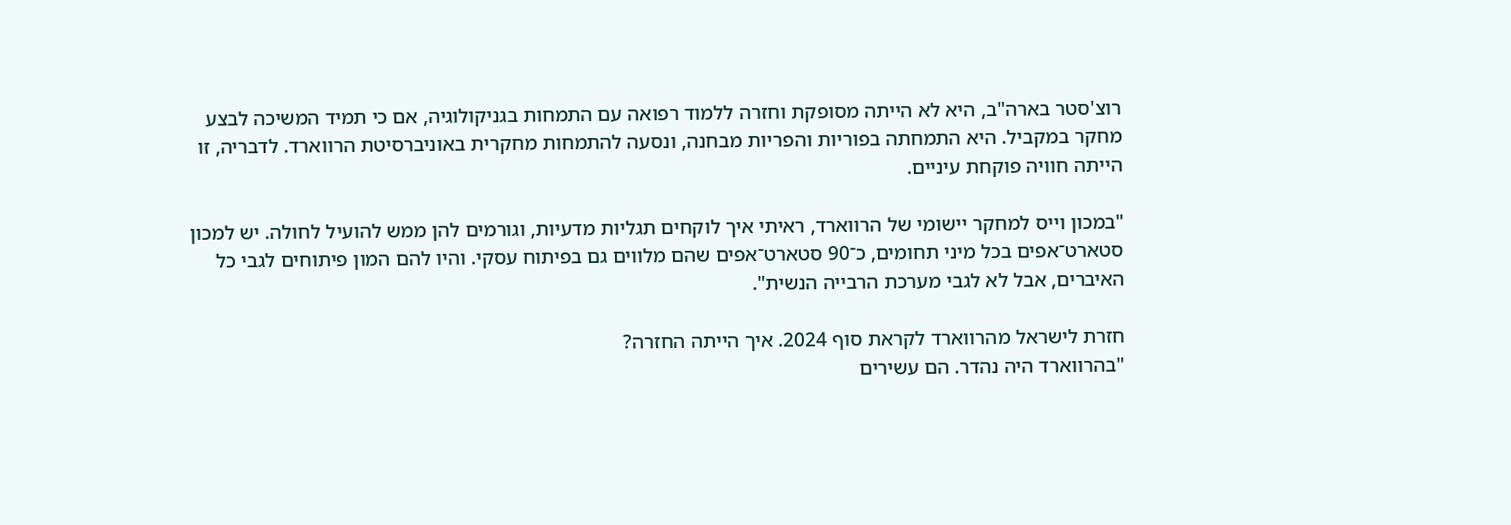רוצ'סטר בארה"ב, היא לא הייתה מסופקת וחזרה ללמוד רפואה עם התמחות בגניקולוגיה, אם כי תמיד המשיכה לבצע מחקר במקביל. היא התמחתה בפוריות והפריות מבחנה, ונסעה להתמחות מחקרית באוניברסיטת הרווארד. לדבריה, זו הייתה חוויה פוקחת עיניים.

"במכון וייס למחקר יישומי של הרווארד, ראיתי איך לוקחים תגליות מדעיות, וגורמים להן ממש להועיל לחולה. יש למכון סטארט־אפים בכל מיני תחומים, כ־90 סטארט־אפים שהם מלווים גם בפיתוח עסקי. והיו להם המון פיתוחים לגבי כל האיברים, אבל לא לגבי מערכת הרבייה הנשית".

חזרת לישראל מהרווארד לקראת סוף 2024. איך הייתה החזרה?
"בהרווארד היה נהדר. הם עשירים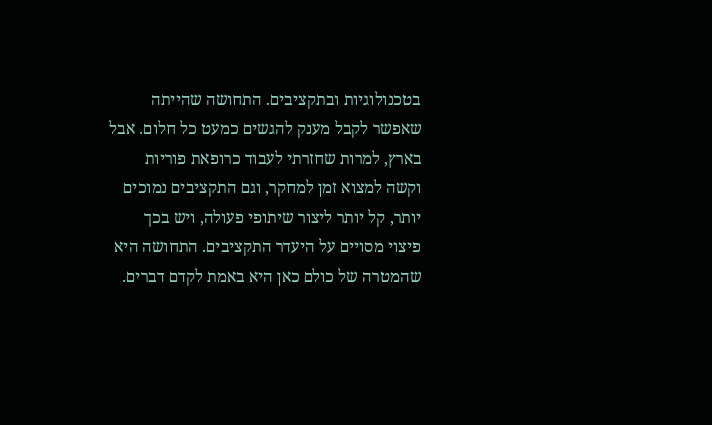בטכנולוגיות ובתקציבים. התחושה שהייתה שאפשר לקבל מענק להגשים כמעט כל חלום. אבל בארץ, למרות שחזרתי לעבוד כרופאת פוריות וקשה למצוא זמן למחקר, וגם התקציבים נמוכים יותר, קל יותר ליצור שיתופי פעולה, ויש בכך פיצוי מסויים על היעדר התקציבים. התחושה היא שהמטרה של כולם כאן היא באמת לקדם דברים.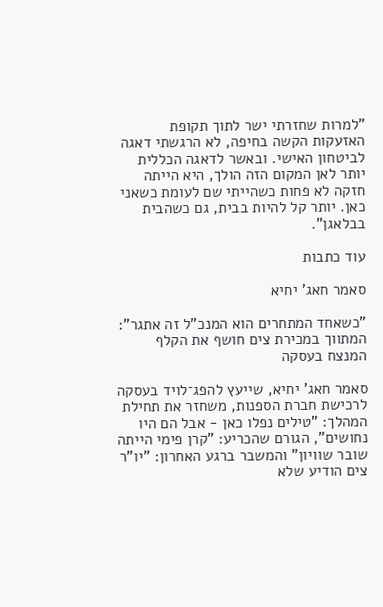"למרות שחזרתי ישר לתוך תקופת האזעקות הקשה בחיפה, לא הרגשתי דאגה לביטחון האישי. ובאשר לדאגה הכללית יותר לאן המקום הזה הולך, היא הייתה חזקה לא פחות כשהייתי שם לעומת כשאני כאן. יותר קל להיות בבית, גם כשהבית בבלאגן".

עוד כתבות

סאמר חאג' יחיא

"כשאחד המתחרים הוא המנכ"ל זה אתגר": המתווך במכירת צים חושף את הקלף המנצח בעסקה

סאמר חאג' יחיא, שייעץ להפג־לויד בעסקה לרכישת חברת הספנות, משחזר את תחילת המהלך: "טילים נפלו כאן - אבל הם היו נחושים", הגורם שהכריע: "קרן פימי הייתה שובר שוויון" והמשבר ברגע האחרון: "יו"ר צים הודיע שלא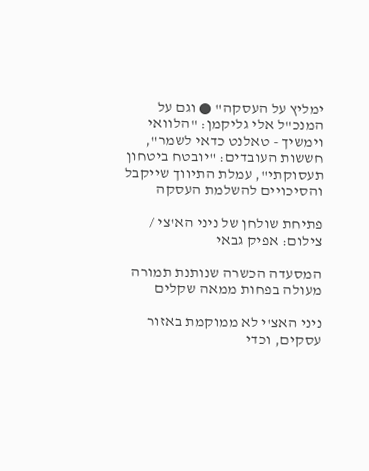ימליץ על העסקה" ● וגם על המנכ"ל אלי גליקמן: "הלוואי וימשיך - טאלנט כדאי לשמר", חששות העובדים: "יובטח ביטחון תעסוקתי", עמלת התיווך שייקבל והסיכויים להשלמת העסקה

פתיחת שולחן של ניני הא'צי / צילום: אפיק גבאי

המסעדה הכשרה שנותנת תמורה מעולה בפחות ממאה שקלים

ניני האצ'י לא ממוקמת באזור עסקים, וכדי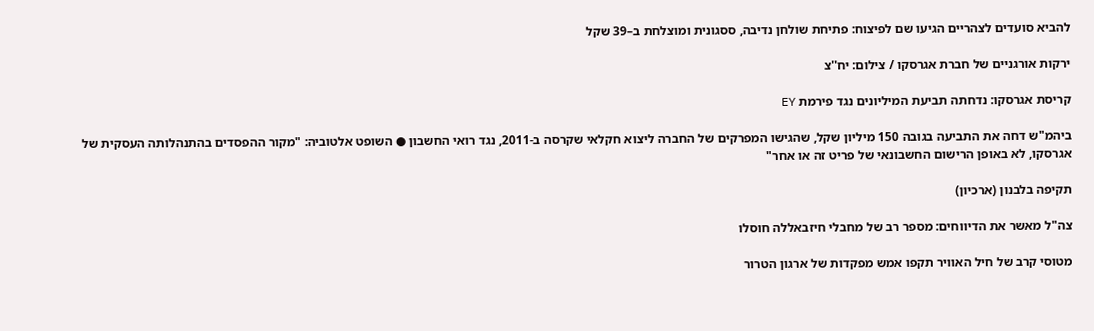להביא סועדים לצהריים הגיעו שם לפיצוח: פתיחת שולחן נדיבה, ססגונית ומוצלחת ב–39 שקל

ירקות אורגניים של חברת אגרסקו / צילום: יח''צ

קריסת אגרסקו: נדחתה תביעת המיליונים נגד פירמת EY

ביהמ"ש דחה את התביעה בגובה 150 מיליון שקל, שהגישו המפרקים של החברה ליצוא חקלאי שקרסה ב-2011, נגד רואי החשבון ● השופט אלטוביה: "מקור ההפסדים בהתנהלותה העסקית של אגרסקו, לא באופן הרישום החשבונאי של פריט זה או אחר"

תקיפה בלבנון (ארכיון)

צה"ל מאשר את הדיווחים: מספר רב של מחבלי חיזבאללה חוסלו

מטוסי קרב של חיל האוויר תקפו אמש מפקדות של ארגון הטרור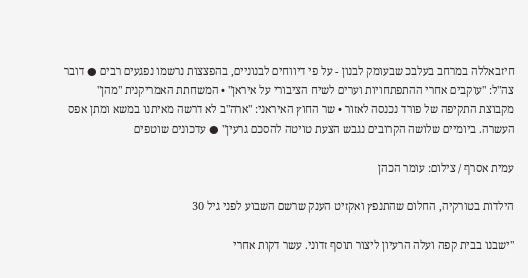חיזבאללה במרחב בעלבכ שבעומק לבנון - על פי דיווחים לבנוניים, בהפצצות נרשמו נפגעים רבים ● דובר צה"ל: "עוקבים אחרי ההתפתחויות וערים לשיח הציבורי על איראן" • המשחתת האמריקנית "מהן" מקבוצת התקיפה של פורד נכנסה לאזור • שר החוץ האיראני: "ארה"ב לא דרשה מאיתנו במשא ומתן אפס העשרה. ביומיים שלושה הקרובים נגבש הצעת טויטה להסכם גרעין" ● עדכונים שוטפים

עמית אסרף / צילום: עומר הכהן

הילדות בטורקיה, החלום שהתנפץ ואקזיט הענק שרשם השבוע לפני גיל 30

"ישבנו בבית קפה ועלה הרעיון ליצור תוסף זדוני. עשר דקות אחרי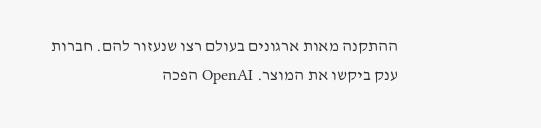ההתקנה מאות ארגונים בעולם רצו שנעזור להם. חברות ענק ביקשו את המוצר. OpenAI הפכה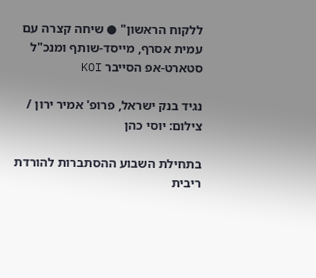ללקוח הראשון" ● שיחה קצרה עם עמית אסרף, מייסד-שותף ומנכ"ל סטארט-אפ הסייבר KOI

נגיד בנק ישראל, פרופ' אמיר ירון / צילום: יוסי כהן

בתחילת השבוע ההסתברות להורדת ריבית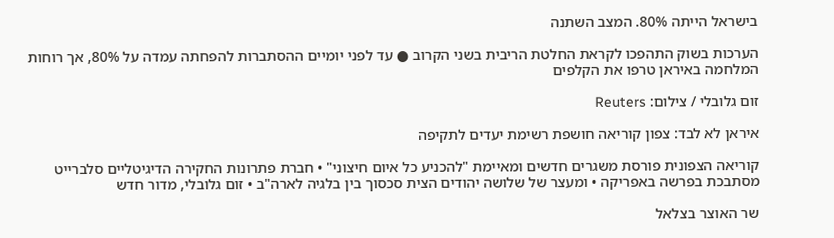בישראל הייתה 80%. המצב השתנה

הערכות בשוק התהפכו לקראת החלטת הריבית בשני הקרוב ● עד לפני יומיים ההסתברות להפחתה עמדה על 80%, אך רוחות המלחמה באיראן טרפו את הקלפים

זום גלובלי / צילום: Reuters

איראן לא לבד: צפון קוריאה חושפת רשימת יעדים לתקיפה

קוריאה הצפונית פורסת משגרים חדשים ומאיימת "להכניע כל איום חיצוני" • חברת פתרונות החקירה הדיגיטליים סלברייט מסתבכת בפרשה באפריקה • ומעצר של שלושה יהודים הצית סכסוך בין בלגיה לארה"ב • זום גלובלי, מדור חדש

שר האוצר בצלאל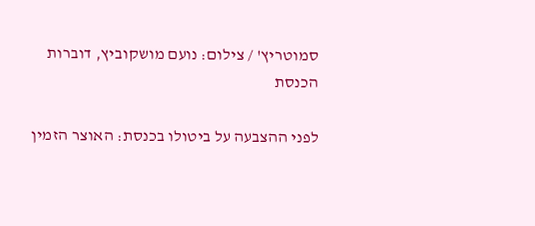סמוטריץ' / צילום: נועם מושקוביץ, דוברות הכנסת

לפני ההצבעה על ביטולו בכנסת: האוצר הזמין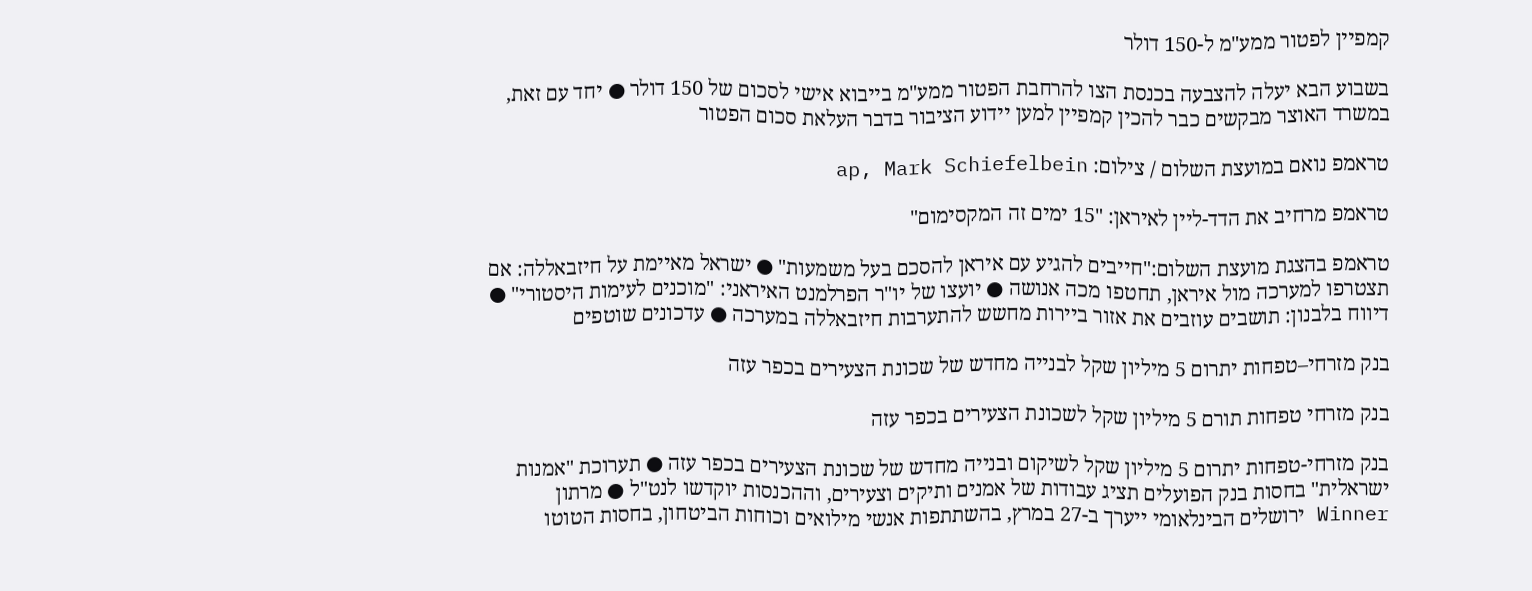קמפיין לפטור ממע"מ ל-150 דולר

בשבוע הבא יעלה להצבעה בכנסת הצו להרחבת הפטור ממע"מ בייבוא אישי לסכום של 150 דולר ● יחד עם זאת, במשרד האוצר מבקשים כבר להכין קמפיין למען יידוע הציבור בדבר העלאת סכום הפטור

טראמפ נואם במועצת השלום / צילום: ap, Mark Schiefelbein

טראמפ מרחיב את הדד-ליין לאיראן: "15 ימים זה המקסימום"

טראמפ בהצגת מועצת השלום:"חייבים להגיע עם איראן להסכם בעל משמעות" ● ישראל מאיימת על חיזבאללה: אם תצטרפו למערכה מול איראן, תחטפו מכה אנושה ● יועצו של יו"ר הפרלמנט האיראני: "מוכנים לעימות היסטורי" ● דיווח בלבנון: תושבים עוזבים את אזור ביירות מחשש להתערבות חיזבאללה במערכה ● עדכונים שוטפים

בנק מזרחי–טפחות יתרום 5 מיליון שקל לבנייה מחדש של שכונת הצעירים בכפר עזה

בנק מזרחי טפחות תורם 5 מיליון שקל לשכונת הצעירים בכפר עזה

בנק מזרחי-טפחות יתרום 5 מיליון שקל לשיקום ובנייה מחדש של שכונת הצעירים בכפר עזה ● תערוכת "אמנות ישראלית" בחסות בנק הפועלים תציג עבודות של אמנים ותיקים וצעירים, וההכנסות יוקדשו לנט"ל ● מרתון Winner ירושלים הבינלאומי ייערך ב-27 במרץ, בהשתתפות אנשי מילואים וכוחות הביטחון, בחסות הטוטו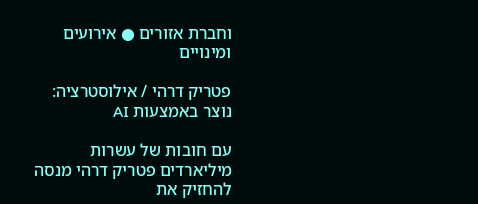וחברת אזורים ● אירועים ומינויים

פטריק דרהי / אילוסטרציה: נוצר באמצעות AI

עם חובות של עשרות מיליארדים פטריק דרהי מנסה להחזיק את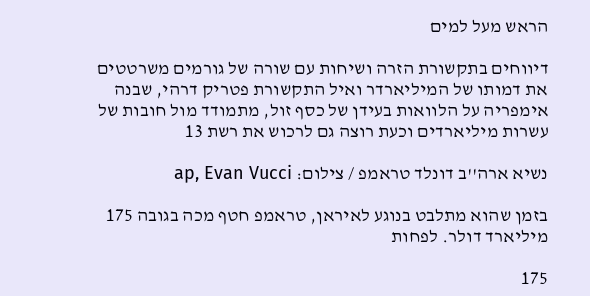הראש מעל למים

דיווחים בתקשורת הזרה ושיחות עם שורה של גורמים משרטטים את דמותו של המיליארדר ואיל התקשורת פטריק דרהי, שבנה אימפריה על הלוואות בעידן של כסף זול, מתמודד מול חובות של עשרות מיליארדים וכעת רוצה גם לרכוש את רשת 13

נשיא ארה''ב דונלד טראמפ / צילום: ap, Evan Vucci

בזמן שהוא מתלבט בנוגע לאיראן, טראמפ חטף מכה בגובה 175 מיליארד דולר. לפחות

175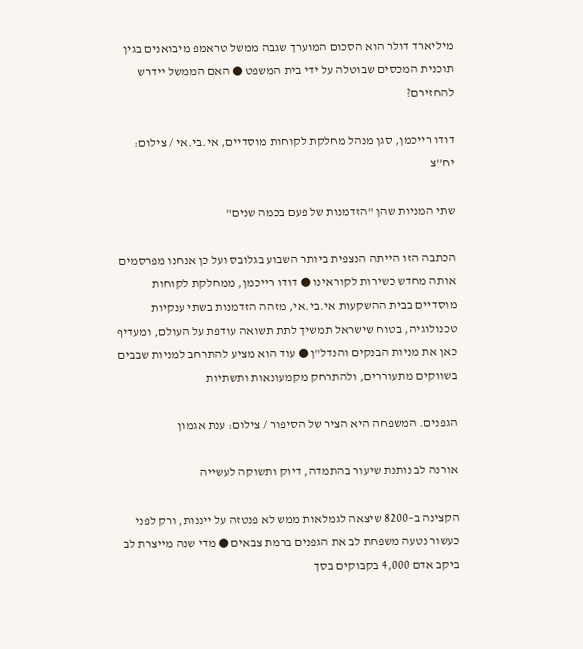מיליארד דולר הוא הסכום המוערך שגבה ממשל טראמפ מיבואנים בגין תוכנית המכסים שבוטלה על ידי בית המשפט ● האם הממשל יידרש להחזירם?

דודו רייכמן, סגן מנהל מחלקת לקוחות מוסדיים, אי.בי.אי / צילום: יח''צ

שתי המניות שהן "הזדמנות של פעם בכמה שנים"

הכתבה הזו הייתה הנצפית ביותר השבוע בגלובס ועל כן אנחנו מפרסמים אותה מחדש כשירות לקוראינו ● דודו רייכמן, ממחלקת לקוחות מוסדיים בבית ההשקעות אי.בי.אי, מזהה הזדמנות בשתי ענקיות טכנולוגיה, בטוח שישראל תמשיך לתת תשואה עודפת על העולם, ומעדיף כאן את מניות הבנקים והנדל"ן ● עוד הוא מציע להתרחב למניות שבבים בשווקים מתעוררים, ולהתרחק מקמעונאות ותשתיות

הגפנים. המשפחה היא הציר של הסיפור / צילום: ענת אגמון

אורנה לב נותנת שיעור בהתמדה, דיוק ותשוקה לעשייה

הקצינה ב–8200 שיצאה לגמלאות ממש לא פנטזה על ייננות, ורק לפני כעשור נטעה משפחת לב את הגפנים ברמת צבאים ● מדי שנה מייצרת לב ביקב אדם 4,000 בקבוקים בסך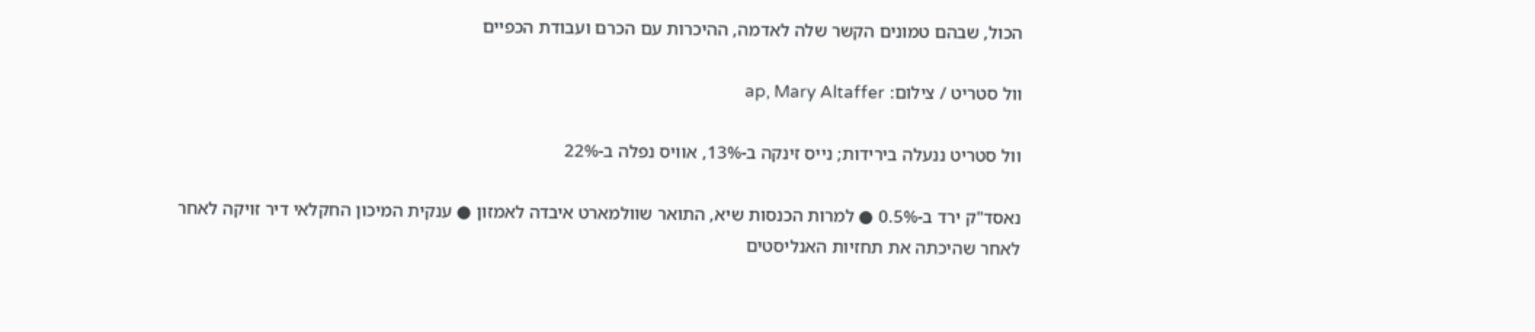הכול, שבהם טמונים הקשר שלה לאדמה, ההיכרות עם הכרם ועבודת הכפיים

וול סטריט / צילום: ap, Mary Altaffer

וול סטריט ננעלה בירידות; נייס זינקה ב-13%, אוויס נפלה ב-22%

נאסד"ק ירד ב-0.5% ● למרות הכנסות שיא, התואר שוולמארט איבדה לאמזון ● ענקית המיכון החקלאי דיר זויקה לאחר לאחר שהיכתה את תחזיות האנליסטים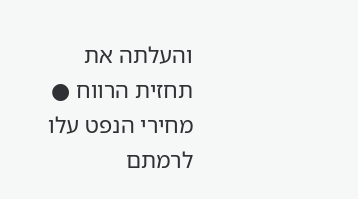והעלתה את תחזית הרווח ●  מחירי הנפט עלו לרמתם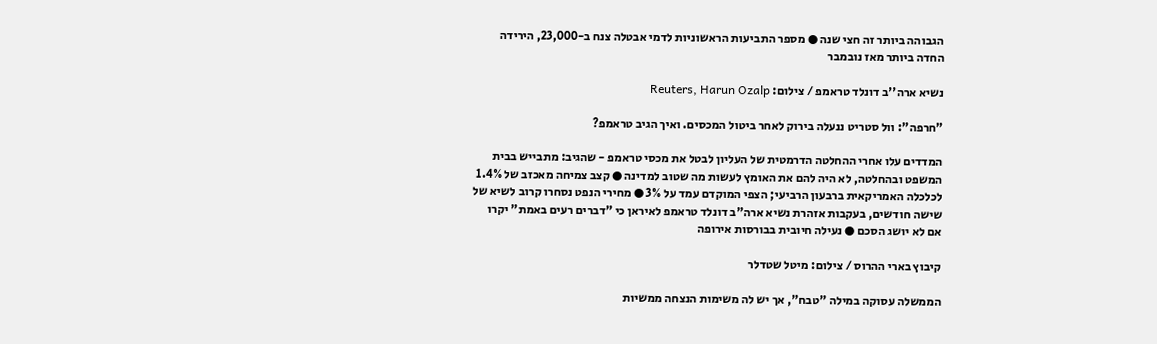הגבוהה ביותר זה חצי שנה ● מספר התביעות הראשוניות לדמי אבטלה צנח ב-23,000, הירידה החדה ביותר מאז נובמבר

נשיא ארה''ב דונלד טראמפ / צילום: Reuters, Harun Ozalp

"חרפה": וול סטריט ננעלה בירוק לאחר ביטול המכסים. ואיך הגיב טראמפ?

המדדים עלו אחרי ההחלטה הדרמטית של העליון לבטל את מכסי טראמפ - שהגיב: מתבייש בבית המשפט ובהחלטה, לא היה להם את האומץ לעשות מה שטוב למדינה ● קצב צמיחה מאכזב של 1.4% לכלכלה האמריקאית ברבעון הרביעי; הצפי המוקדם עמד על 3% ● מחירי הנפט נסחרו קרוב לשיא של שישה חודשים, בעקבות אזהרת נשיא ארה"ב דונלד טראמפ לאיראן כי "דברים רעים באמת" יקרו אם לא יושג הסכם ● נעילה חיובית בבורסות אירופה

קיבוץ בארי ההרוס / צילום: מיטל שטדלר

הממשלה עסוקה במילה "טבח", אך יש לה משימות הנצחה ממשיות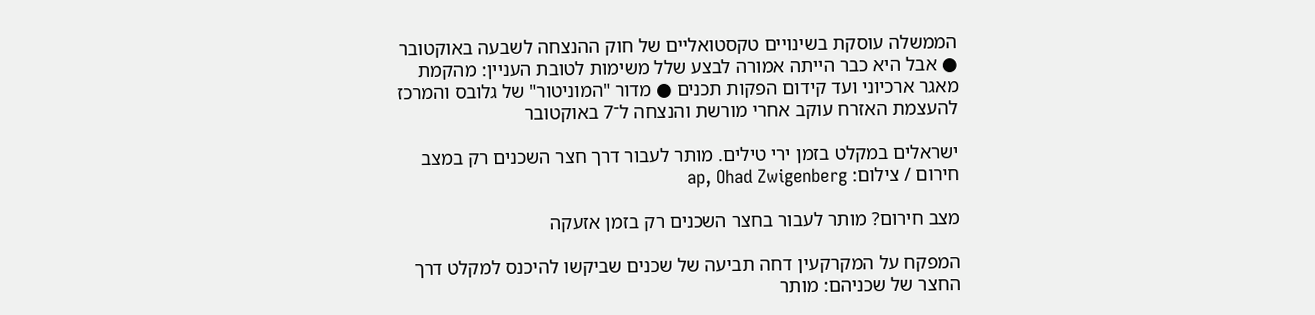הממשלה עוסקת בשינויים טקסטואליים של חוק ההנצחה לשבעה באוקטובר ● אבל היא כבר הייתה אמורה לבצע שלל משימות לטובת העניין: מהקמת מאגר ארכיוני ועד קידום הפקות תכנים ● מדור "המוניטור" של גלובס והמרכז להעצמת האזרח עוקב אחרי מורשת והנצחה ל־7 באוקטובר

ישראלים במקלט בזמן ירי טילים. מותר לעבור דרך חצר השכנים רק במצב חירום / צילום: ap, Ohad Zwigenberg

מצב חירום? מותר לעבור בחצר השכנים רק בזמן אזעקה

המפקח על המקרקעין דחה תביעה של שכנים שביקשו להיכנס למקלט דרך החצר של שכניהם: מותר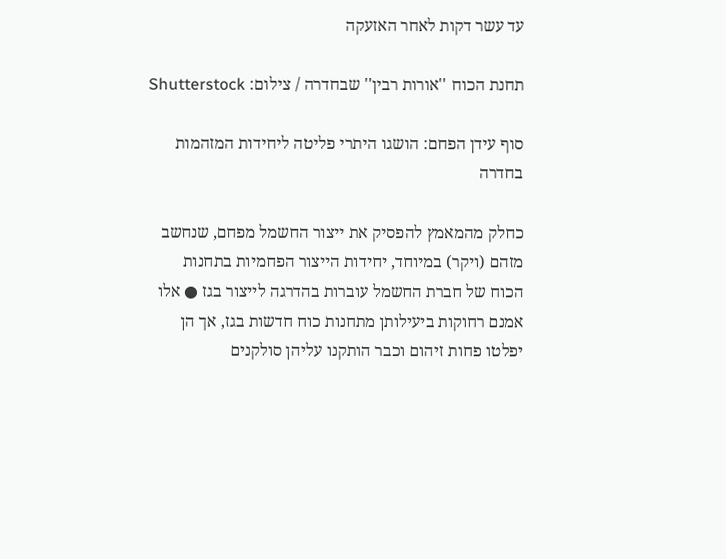עד עשר דקות לאחר האזעקה

תחנת הכוח ''אורות רבין'' שבחדרה / צילום: Shutterstock

סוף עידן הפחם: הושגו היתרי פליטה ליחידות המזהמות בחדרה

כחלק מהמאמץ להפסיק את ייצור החשמל מפחם, שנחשב מזהם (ויקר) במיוחד, יחידות הייצור הפחמיות בתחנות הכוח של חברת החשמל עוברות בהדרגה לייצור בגז ● אלו אמנם רחוקות ביעילותן מתחנות כוח חדשות בגז, אך הן יפלטו פחות זיהום וכבר הותקנו עליהן סולקנים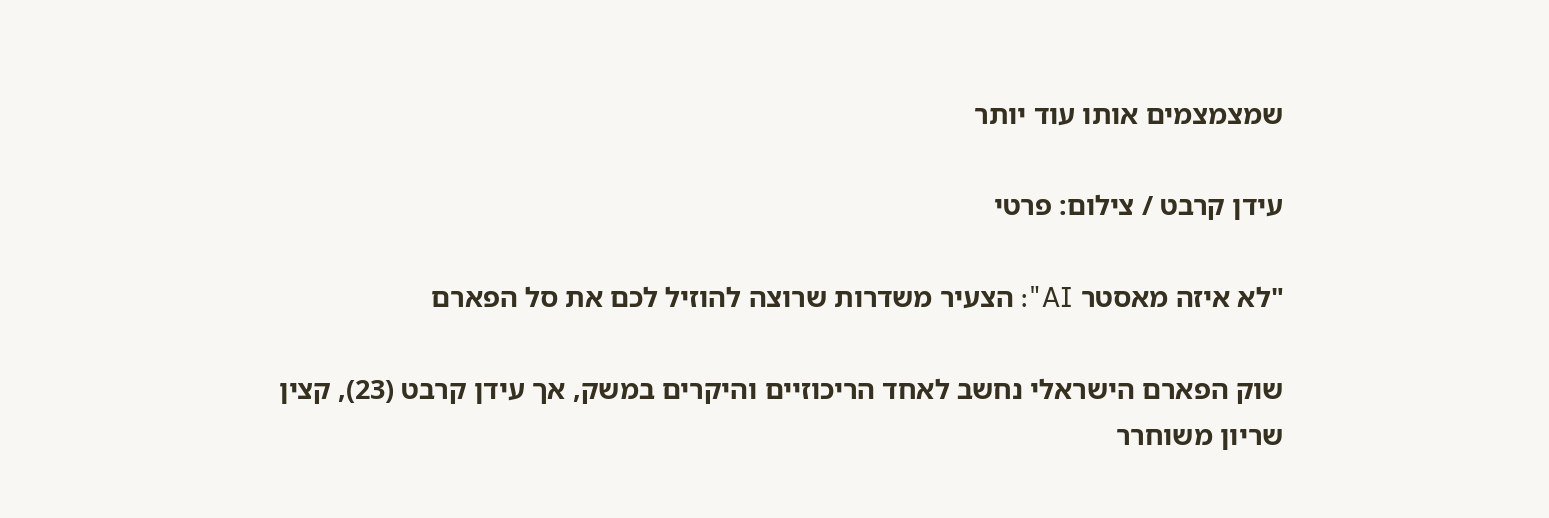שמצמצמים אותו עוד יותר

עידן קרבט / צילום: פרטי

"לא איזה מאסטר AI": הצעיר משדרות שרוצה להוזיל לכם את סל הפארם

שוק הפארם הישראלי נחשב לאחד הריכוזיים והיקרים במשק, אך עידן קרבט (23), קצין שריון משוחרר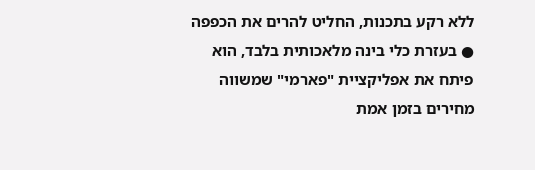ללא רקע בתכנות, החליט להרים את הכפפה ● בעזרת כלי בינה מלאכותית בלבד, הוא פיתח את אפליקציית "פארמי" שמשווה מחירים בזמן אמת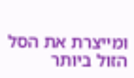ומייצרת את הסל הזול ביותר